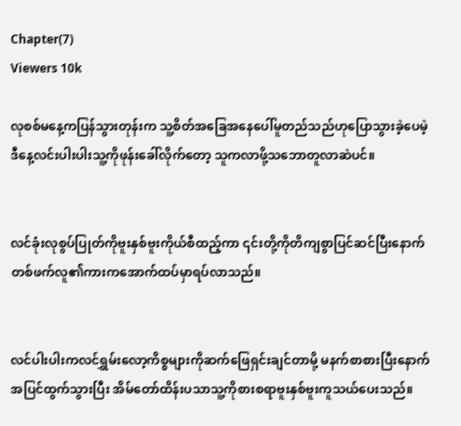Chapter(7)
Viewers 10k

လုစစ်မနေ့ကပြန်သွားတုန်းက သူ့စိတ်အခြေအနေပေါ်မူတည်သည်ဟုပြောသွားခဲ့ပေမဲ့ ဒီနေ့လင်းပါးပါးသူ့ကိုဖုန်းခေါ်လိုက်တော့ သူကလာဖို့သဘောတူလာဆဲပင်။


လင်ခုံးလုစွပ်ပြုတ်ကိုဗူးနှစ်ဗူးကိုယ်စီထည့်ကာ ၎င်းတို့ကိုတိကျစွာပြင်ဆင်ပြီးနောက် တစ်ဖက်လူ၏ကားကအောက်ထပ်မှာရပ်လာသည်။


လင်ပါးပါးကလင်ရွှမ်းလော့ကိစ္စများကိုဆက်ဖြေရှင်းချင်တာမို့ မနက်စာစားပြီးနောက်အပြင်ထွက်သွားပြီး အိမ်တော်ထိန်းပသာသူ့ကိုစားစရာဗူးနှစ်ဗူးကူသယ်ပေးသည်။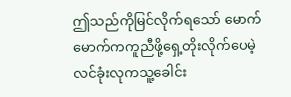ဤသည်ကိုမြင်လိုက်ရသော် မောက်မောက်ကကူညီဖို့ရှေ့တိုးလိုက်ပေမဲ့ လင်ခုံးလုကသူ့ခေါင်း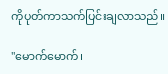ကိုပုတ်ကာသက်ပြင်းချလာသည်။

"မောက်မောက်၊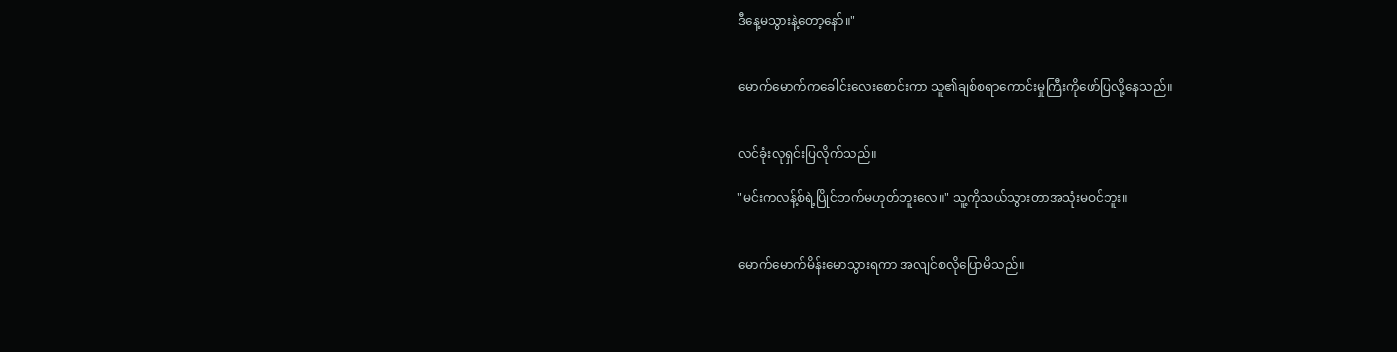ဒီနေ့မသွားနဲ့တော့နော်။"


မောက်မောက်ကခေါင်းလေးစောင်းကာ သူ၏ချစ်စရာကောင်းမှုကြီးကိုဖော်ပြလို့နေသည်။


လင်ခုံးလုရှင်းပြလိုက်သည်။

"မင်းကလန့်စ်ရဲ့ပြိုင်ဘက်မဟုတ်ဘူးလေ။" သူ့ကိုသယ်သွားတာအသုံးမဝင်ဘူး။


မောက်မောက်မိန်းမောသွားရကာ အလျင်စလိုပြောမိသည်။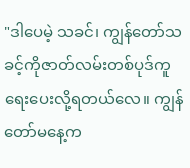"ဒါပေမဲ့ သခင်၊ ကျွန်တော်သခင့်ကိုဇာတ်လမ်းတစ်ပုဒ်ကူရေးပေးလို့ရတယ်လေ။ ကျွန်တော်မနေ့က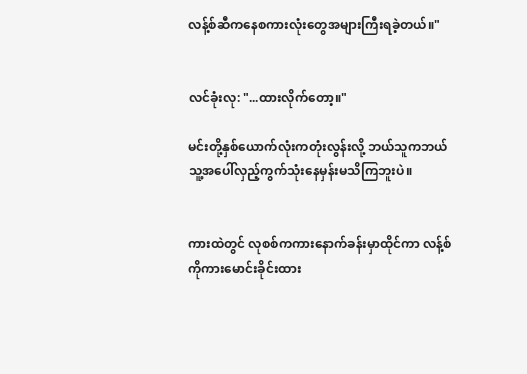လန့်စ်ဆီကနေစကားလုံးတွေအများကြီးရခဲ့တယ်။"


လင်ခုံးလု: "...ထားလိုက်တော့။"

မင်းတို့နှစ်ယောက်လုံးကတုံးလွန်းလို့ ဘယ်သူကဘယ်သူ့အပေါ်လှည့်ကွက်သုံးနေမှန်းမသိကြဘူးပဲ။


ကားထဲတွင် လုစစ်ကကားနောက်ခန်းမှာထိုင်ကာ လန့်စ်ကိုကားမောင်းခိုင်းထား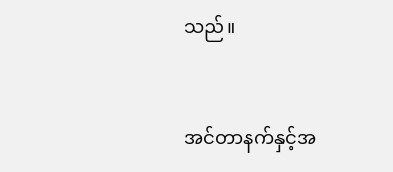သည်။


အင်တာနက်နှင့်အ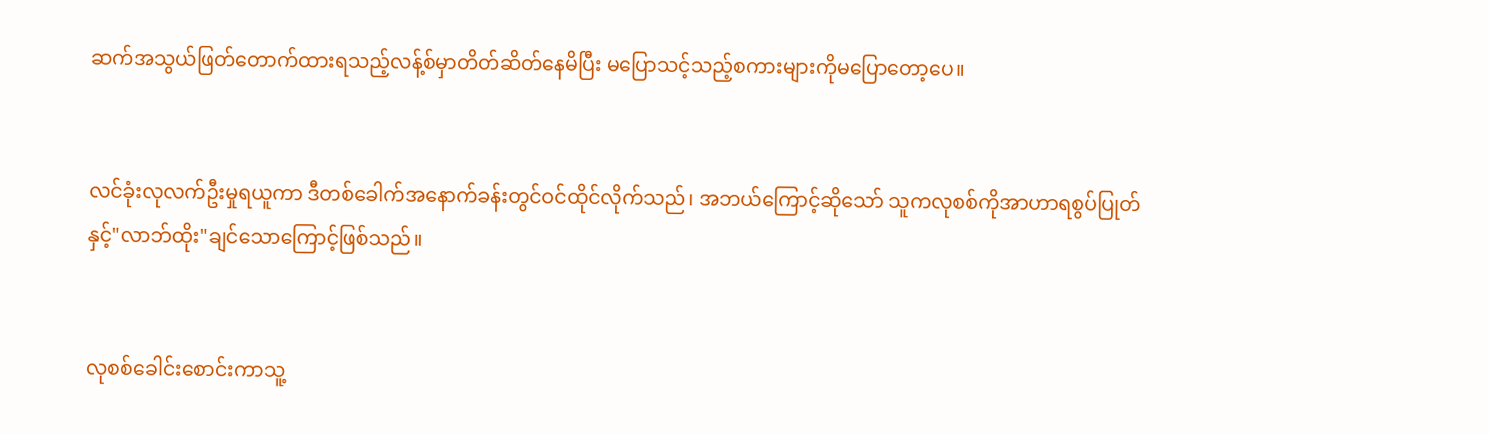ဆက်အသွယ်ဖြတ်တောက်ထားရသည့်လန့်စ်မှာတိတ်ဆိတ်နေမိပြီး မပြောသင့်သည့်စကားများကိုမပြောတော့ပေ။


လင်ခုံးလုလက်ဦးမှုရယူကာ ဒီတစ်ခေါက်အနောက်ခန်းတွင်ဝင်ထိုင်လိုက်သည်၊ အဘယ်ကြောင့်ဆိုသော် သူကလုစစ်ကိုအာဟာရစွပ်ပြုတ်နှင့်"လာဘ်ထိုး"ချင်သောကြောင့်ဖြစ်သည်။


လုစစ်ခေါင်းစောင်းကာသူ့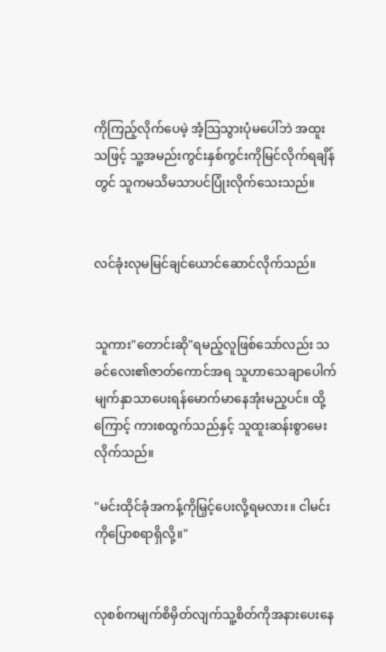ကိုကြည့်လိုက်ပေမဲ့ အံ့သြသွားပုံမပေါ်ဘဲ အထူးသဖြင့် သူ့အမည်းကွင်းနှစ်ကွင်းကိုမြင်လိုက်ရချိန်တွင် သူကမသိမသာပင်ပြုံးလိုက်သေးသည်။


လင်ခုံးလုမမြင်ချင်ယောင်ဆောင်လိုက်သည်။


သူကား"တောင်းဆို"ရမည့်လူဖြစ်သော်လည်း သခင်လေး၏ဇာတ်ကောင်အရ သူဟာသေချာပေါက်မျက်နှာသာပေးရန်မောက်မာနေအုံးမည့ပင်။ ထို့ကြောင့် ကားစထွက်သည်နှင့် သူထူးဆန်းစွာမေးလိုက်သည်။

"မင်းထိုင်ခုံအကန့်ကိုမြှင့်ပေးလို့ရမလား။ ငါမင်းကိုပြောစရာရှိလို့။"


လုစစ်ကမျက်စိမှိတ်လျက်သူ့စိတ်ကိုအနားပေးနေ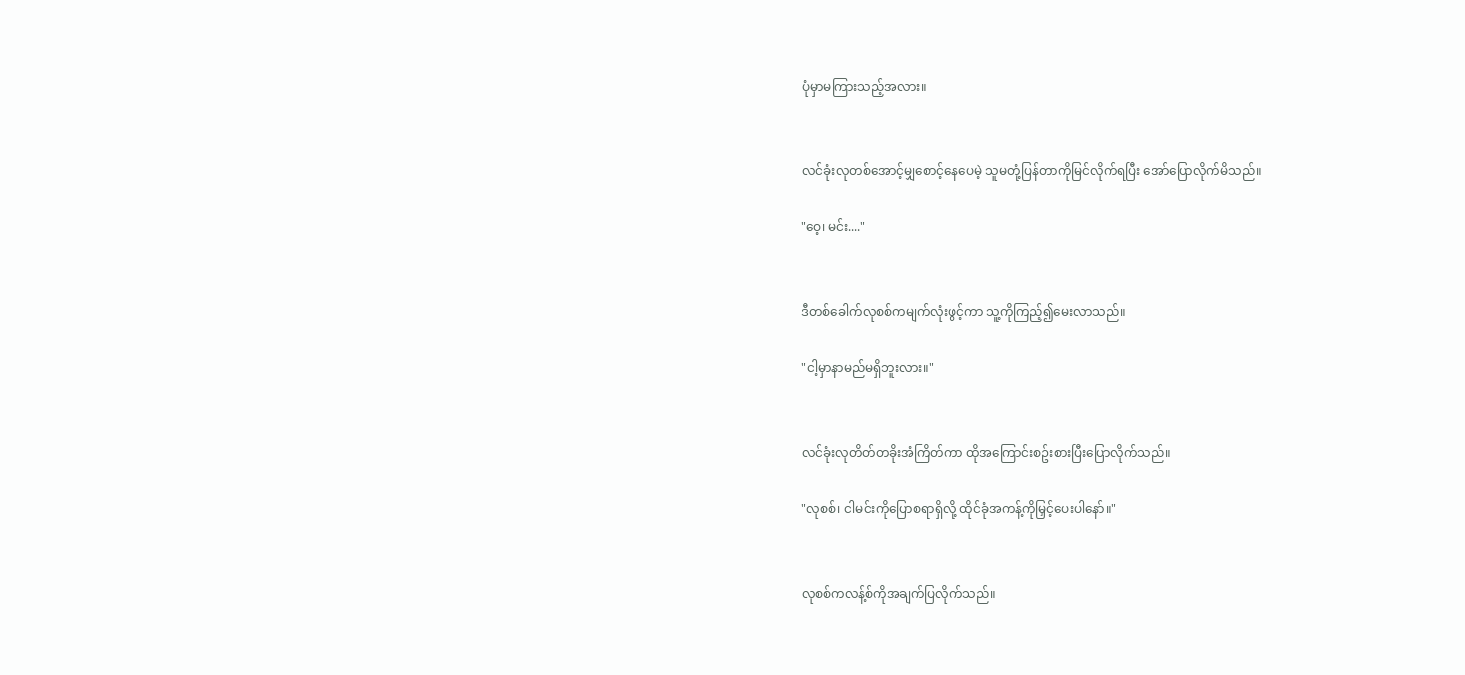ပုံမှာမကြားသည့်အလား။


လင်ခုံးလုတစ်အောင့်မျှစောင့်နေပေမဲ့ သူမတုံ့ပြန်တာကိုမြင်လိုက်ရပြီး အော်ပြောလိုက်မိသည်။

"ဝေ့၊ မင်း...."


ဒီတစ်ခေါက်လုစစ်ကမျက်လုံးဖွင့်ကာ သူ့ကိုကြည့်၍မေးလာသည်။

"ငါ့မှာနာမည်မရှိဘူးလား။"


လင်ခုံးလုတိတ်တခိုးအံကြိတ်ကာ ထိုအကြောင်းစဥ်းစားပြီးပြောလိုက်သည်။

"လုစစ်၊ ငါမင်းကိုပြောစရာရှိလို့ ထိုင်ခုံအကန့်ကိုမြှင့်ပေးပါနော်။"


လုစစ်ကလန့်စ်ကိုအချက်ပြလိုက်သည်။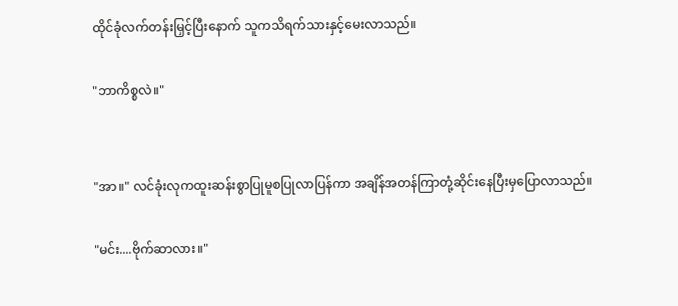ထိုင်ခုံလက်တန်းမြှင့်ပြီးနောက် သူကသိရက်သားနှင့်မေးလာသည်။

"ဘာကိစ္စလဲ။"


"အာ။" လင်ခုံးလုကထူးဆန်းစွာပြုမူစပြုလာပြန်ကာ အချိန်အတန်ကြာတုံ့ဆိုင်းနေပြီးမှပြောလာသည်။

"မင်း....ဗိုက်ဆာလား။"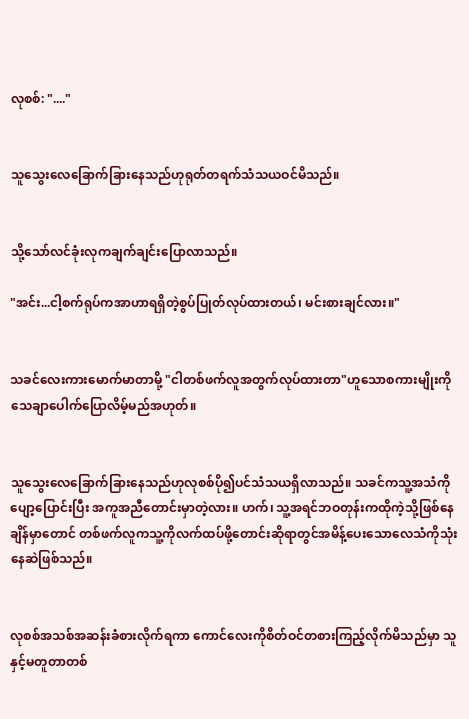လုစစ်: "...."


သူသွေးလေခြောက်ခြားနေသည်ဟုရုတ်တရက်သံသယဝင်မိသည်။


သို့သော်လင်ခုံးလုကချက်ချင်းပြောလာသည်။

"အင်း...ငါ့စက်ရုပ်ကအာဟာရရှိတဲ့စွပ်ပြုတ်လုပ်ထားတယ်၊ မင်းစားချင်လား။"


သခင်လေးကားမောက်မာတာမို့ "ငါတစ်ဖက်လူအတွက်လုပ်ထားတာ"ဟူသောစကားမျိုးကိုသေချာပေါက်ပြောလိမ့်မည်အဟုတ်။


သူသွေးလေခြောက်ခြားနေသည်ဟုလုစစ်ပို၍ပင်သံသယရှိလာသည်။ သခင်ကသူ့အသံကိုပျော့ပြောင်းပြီး အကူအညီတောင်းမှာတဲ့လား။ ဟက်၊ သူ့အရင်ဘဝတုန်းကထိုကဲ့သို့ဖြစ်နေချိန်မှာတောင် တစ်ဖက်လူကသူ့ကိုလက်ထပ်ဖို့တောင်းဆိုရာတွင်အမိန့်ပေးသောလေသံကိုသုံးနေဆဲဖြစ်သည်။


လုစစ်အသစ်အဆန်းခံစားလိုက်ရကာ ကောင်လေးကိုစိတ်ဝင်တစားကြည့်လိုက်မိသည်မှာ သူနှင့်မတူတာတစ်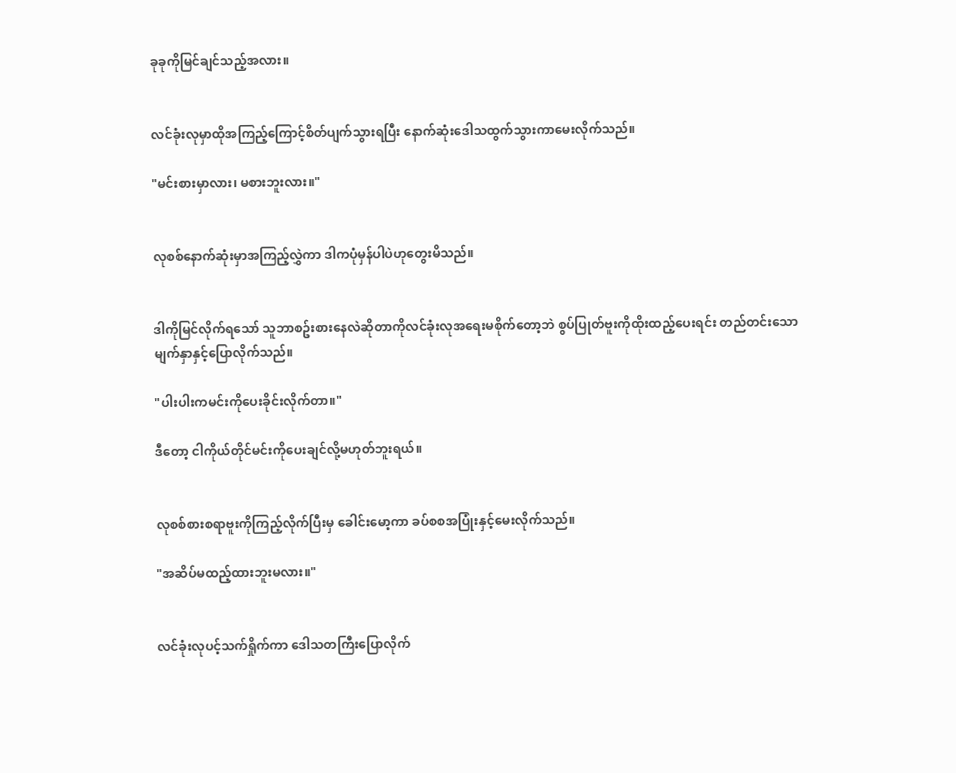ခုခုကိုမြင်ချင်သည့်အလား။


လင်ခုံးလုမှာထိုအကြည့်ကြောင့်စိတ်ပျက်သွားရပြီး နောက်ဆုံးဒေါသထွက်သွားကာမေးလိုက်သည်။

"မင်းစားမှာလား၊ မစားဘူးလား။"


လုစစ်နောက်ဆုံးမှာအကြည့်လွှဲကာ ဒါကပုံမှန်ပါပဲဟုတွေးမိသည်။


ဒါကိုမြင်လိုက်ရသော် သူဘာစဥ်းစားနေလဲဆိုတာကိုလင်ခုံးလုအရေးမစိုက်တော့ဘဲ စွပ်ပြုတ်ဗူးကိုထိုးထည့်ပေးရင်း တည်တင်းသောမျက်နှာနှင့်ပြောလိုက်သည်။

"ပါးပါးကမင်းကိုပေးခိုင်းလိုက်တာ။"

ဒီတော့ ငါကိုယ်တိုင်မင်းကိုပေးချင်လို့မဟုတ်ဘူးရယ်။


လုစစ်စားစရာဗူးကိုကြည့်လိုက်ပြီးမှ ခေါင်းမော့ကာ ခပ်စစအပြုံးနှင့်မေးလိုက်သည်။

"အဆိပ်မထည့်ထားဘူးမလား။"


လင်ခုံးလုပင့်သက်ရှိုက်ကာ ဒေါသတကြီးပြောလိုက်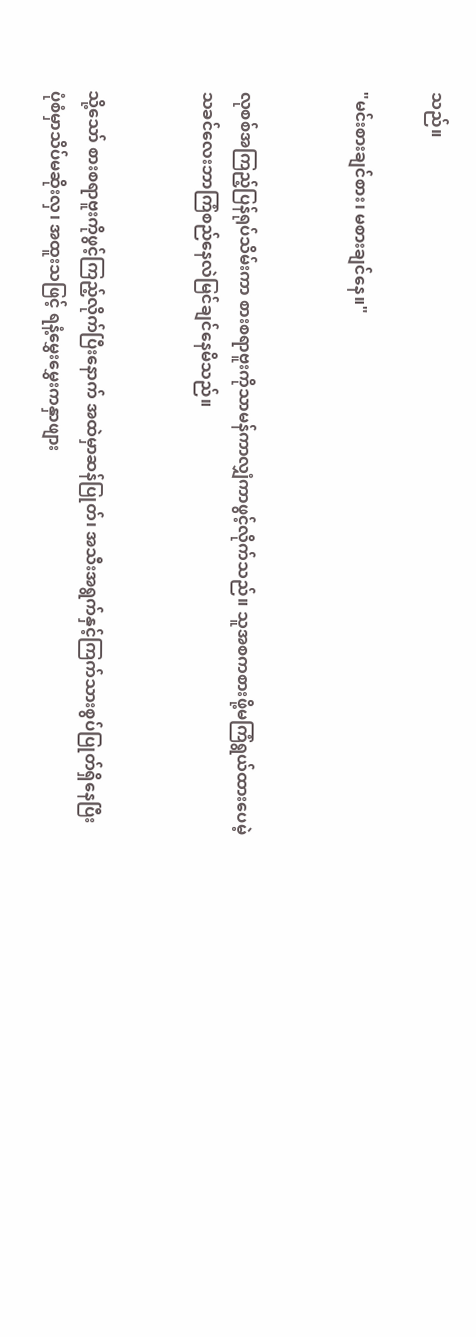သည်။

"မင်းစားချင်စား၊ မစားချင်နေ။"


လုစစ်အကြည့်ပြန်ရုပ်သိမ်းကာ စားစရာဗူးကိုသာမန်ကာလျှံကာဖွင့်လိုက်သည်။ သူအစကစားဖို့မကြံရွယ်ထားပေမဲ့ သခင်လေးဘာကြံစည်နေလဲမြင်ချင်နေမိသည်။


သို့သော် စားစရာဗူးကိုဖွင့်ကြည့်လိုက်ပြီးနောက် အထဲမှာဆန်ပြုတ်၊ အသီးအရွက်နှင့်ကြက်သားစွပ်ပြုတ်ရှိနေပြီး ပုံစံမှာသိပ်မဆိုးလှ၊ အထူးသဖြင့် ရနံ့မွှေးမွှေးကနှာဖျား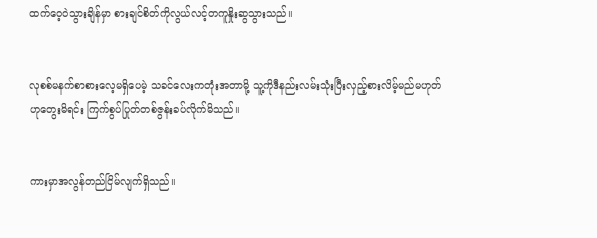ထက်ဝေ့ဝဲသွားချိန်မှာ စားချင်စိတ်ကိုလွယ်လင့်တကူနှိုးဆွသွားသည်။


လုစစ်မနက်စာစားလေ့မရှိပေမဲ့ သခင်လေးကတုံးအတာမို့ သူ့ကိုဒီနည်းလမ်းသုံးပြီးလှည့်စားလိမ့်မည်မဟုတ်ဟုတွေးမိရင်း ကြက်စွပ်ပြုတ်တစ်ဇွန်းခပ်လိုက်မိသည်။


ကားမှာအလွန်တည်ငြိမ်လျက်ရှိသည်။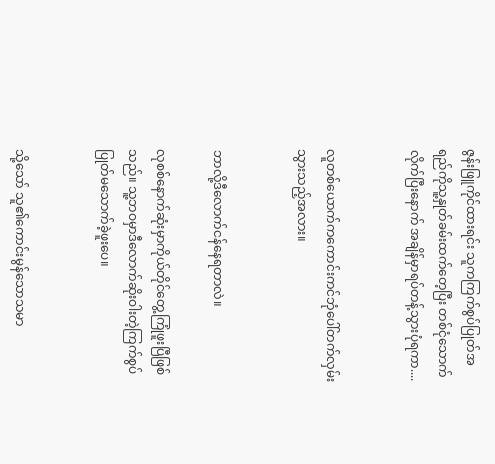ဇွန်းဖြူကိုင်ထားရင်း သူကကြက်စွပ်ပြုတ်အရည်ကိုသူ့နှုတ်ခမ်းထက်တေ့ပြီး တစ်ငုံသောက်လိုက်ပြီးနောက် အချိန်မှာရပ်တန့်သွားပုံရကာ....


လူတစ်ယောက်ကကောင်းကင်ဘုံပေါ်တက်လှမ်းသွားသည့်အလား။


ဘာလို့ဒီလောက်ငန်နေရတာလဲ။

လုစစ်နောက်ဆုံးမှာကိုယ်တိုင်တွေ့ကြုံဖူးပြီဖြစ်သည်။ သူ့ဘဝမှာဒီလောက်ဆိုးဝါးတဲ့ကြက်စွပ်ပြုတ်မသောက်ခဲ့ဖူးပေ။


သို့သော် သူ၏ကောင်းမွန်သောသမာ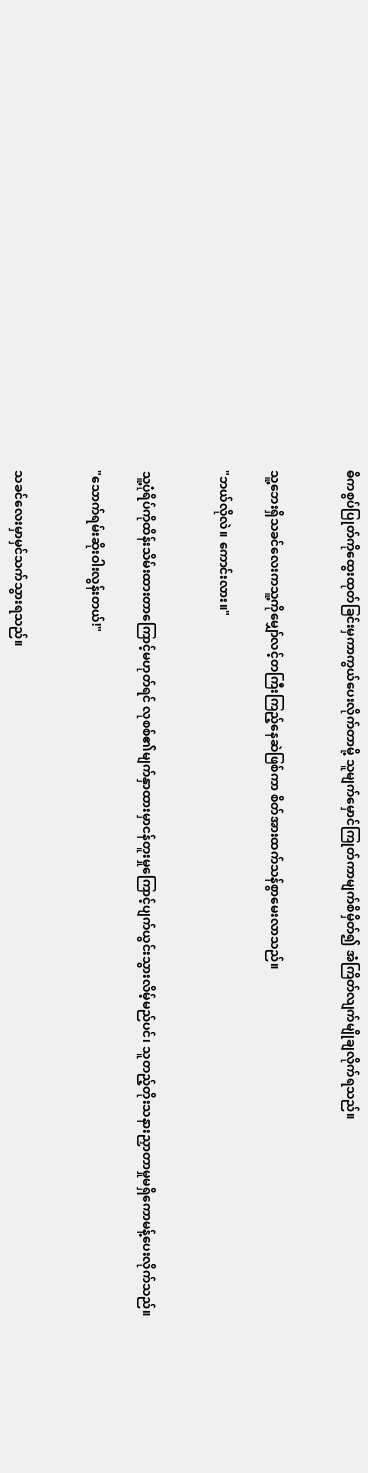ဓိကစွပ်ပြုတ်ကိုထွေးထုတ်ခြင်းမှကာကွယ်ပေးလိုက်တာမို့ သူမျက်မှောင်ကြုတ်ကာမျက်စိမှိတ်၍ အံကြိတ်လျက်မျိုချလိုက်ရသည်။


သူ့ဘေးရှိသခင်လေးကသူ့ကိုမျှော်လင့်တကြီးကြည့်နေဆဲဖြစ်ကာ စိတ်အားထက်သန်စွာမေးလာသည်။

"ဘယ်လိုလဲ။ ကောင်းလား။"


သူ့ပုံရိပ်ကိုထိန်းသိမ်းထားတာကြောင့်မဟုတ်ရင် လုစစ်၏မျက်နှာထားမှာငန်တူးမှုကြောင့်ပျက်ယွင်းသွားလိမ့်မည်ပင်၊ သူတည့်တိုးသနားညှာတာမှုမရှိကောမန့်ပေးလိုက်သည်။

"သောက်ရမ်းဆိုးဝါးလွန်းတယ်!"


သခင်လေးမှာမှင်သက်သွားရသည်။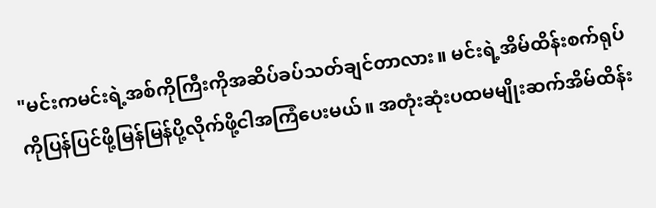"မင်းကမင်းရဲ့အစ်ကိုကြီးကိုအဆိပ်ခပ်သတ်ချင်တာလား။ မင်းရဲ့အိမ်ထိန်းစက်ရုပ်ကိုပြန်ပြင်ဖို့မြန်မြန်ပို့လိုက်ဖို့ငါအကြံပေးမယ်။ အတုံးဆုံးပထမမျိုးဆက်အိမ်ထိန်း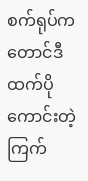စက်ရုပ်ကတောင်ဒီထက်ပိုကောင်းတဲ့ကြက်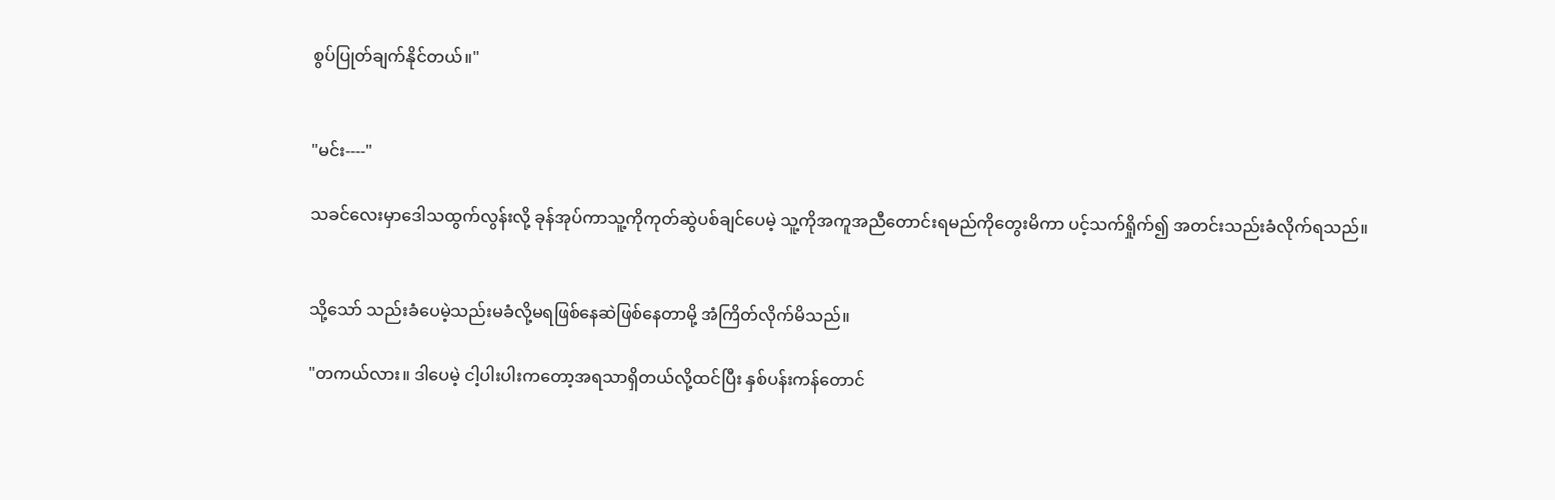စွပ်ပြုတ်ချက်နိုင်တယ်။"


"မင်း----"

သခင်လေးမှာဒေါသထွက်လွန်းလို့ ခုန်အုပ်ကာသူ့ကိုကုတ်ဆွဲပစ်ချင်ပေမဲ့ သူ့ကိုအကူအညီတောင်းရမည်ကိုတွေးမိကာ ပင့်သက်ရှိုက်၍ အတင်းသည်းခံလိုက်ရသည်။


သို့သော် သည်းခံပေမဲ့သည်းမခံလို့မရဖြစ်နေဆဲဖြစ်နေတာမို့ အံကြိတ်လိုက်မိသည်။

"တကယ်လား။ ဒါပေမဲ့ ငါ့ပါးပါးကတော့အရသာရှိတယ်လို့ထင်ပြီး နှစ်ပန်းကန်တောင်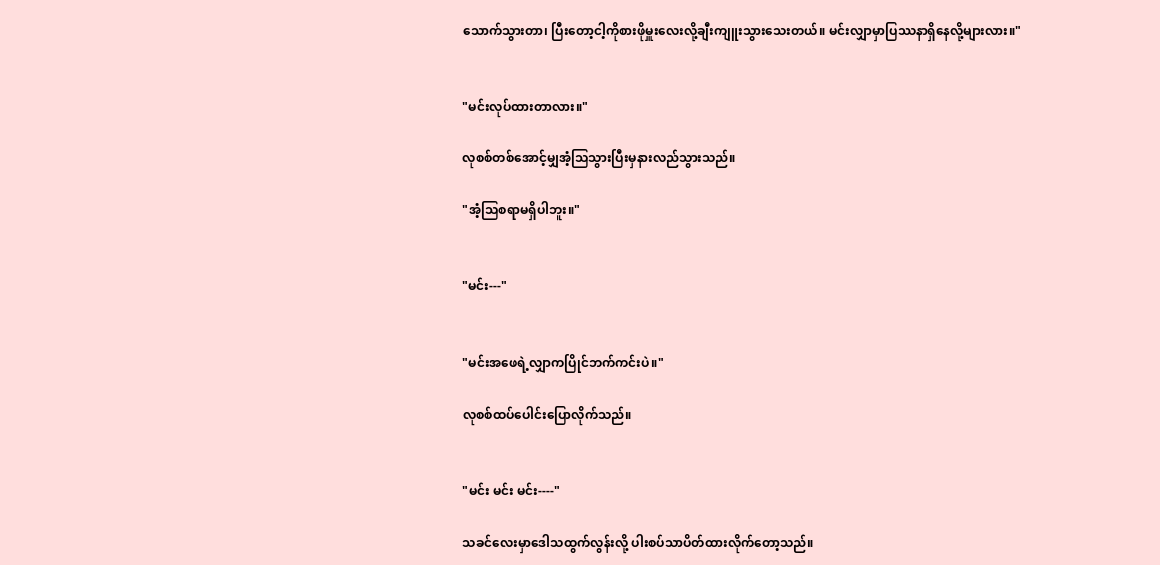သောက်သွားတာ၊ ပြီးတော့ငါ့ကိုစားဖိုမှူးလေးလို့ချီးကျူးသွားသေးတယ်။ မင်းလျှာမှာပြဿနာရှိနေလို့များလား။"


"မင်းလုပ်ထားတာလား။"

လုစစ်တစ်အောင့်မျှအံ့သြသွားပြီးမှနားလည်သွားသည်။

"အံ့သြစရာမရှိပါဘူး။"


"မင်း---"


"မင်းအဖေရဲ့လျှာကပြိုင်ဘက်ကင်းပဲ။"

လုစစ်ထပ်ပေါင်းပြောလိုက်သည်။


"မင်း မင်း မင်း----"

သခင်လေးမှာဒေါသထွက်လွန်းလို့ ပါးစပ်သာပိတ်ထားလိုက်တော့သည်။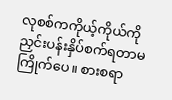လုစစ်ကကိုယ့်ကိုယ်ကိုညှင်းပန်းနှိပ်စက်ရတာမကြိုက်ပေ။ စားစရာ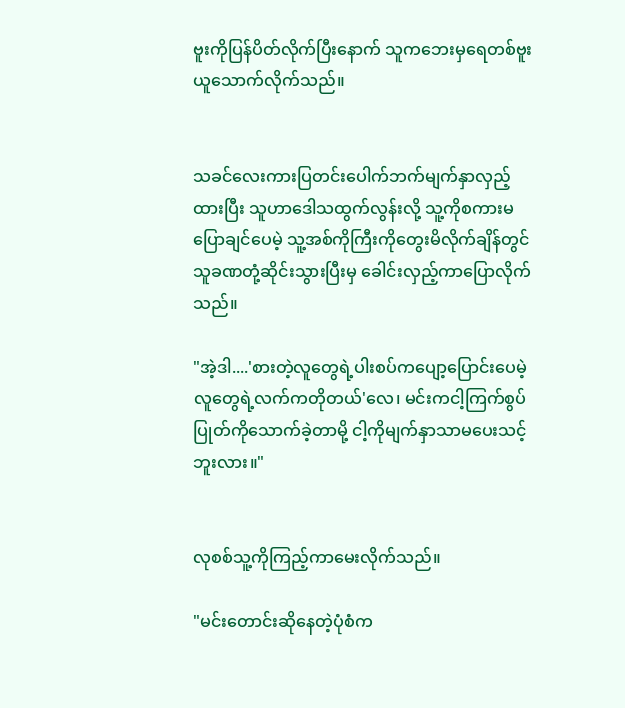ဗူးကိုပြန်ပိတ်လိုက်ပြီးနောက် သူကဘေးမှရေတစ်ဗူးယူသောက်လိုက်သည်။


သခင်လေးကားပြတင်းပေါက်ဘက်မျက်နှာလှည့်ထားပြီး သူဟာဒေါသထွက်လွန်းလို့ သူ့ကိုစကားမပြောချင်ပေမဲ့ သူ့အစ်ကိုကြီးကိုတွေးမိလိုက်ချိန်တွင် သူခဏတုံ့ဆိုင်းသွားပြီးမှ ခေါင်းလှည့်ကာပြောလိုက်သည်။

"အဲ့ဒါ....'စားတဲ့လူတွေရဲ့ပါးစပ်ကပျော့ပြောင်းပေမဲ့ လူတွေရဲ့လက်ကတိုတယ်'လေ၊ မင်းကငါ့ကြက်စွပ်ပြုတ်ကိုသောက်ခဲ့တာမို့ ငါ့ကိုမျက်နှာသာမပေးသင့်ဘူးလား။"


လုစစ်သူ့ကိုကြည့်ကာမေးလိုက်သည်။

"မင်းတောင်းဆိုနေတဲ့ပုံစံက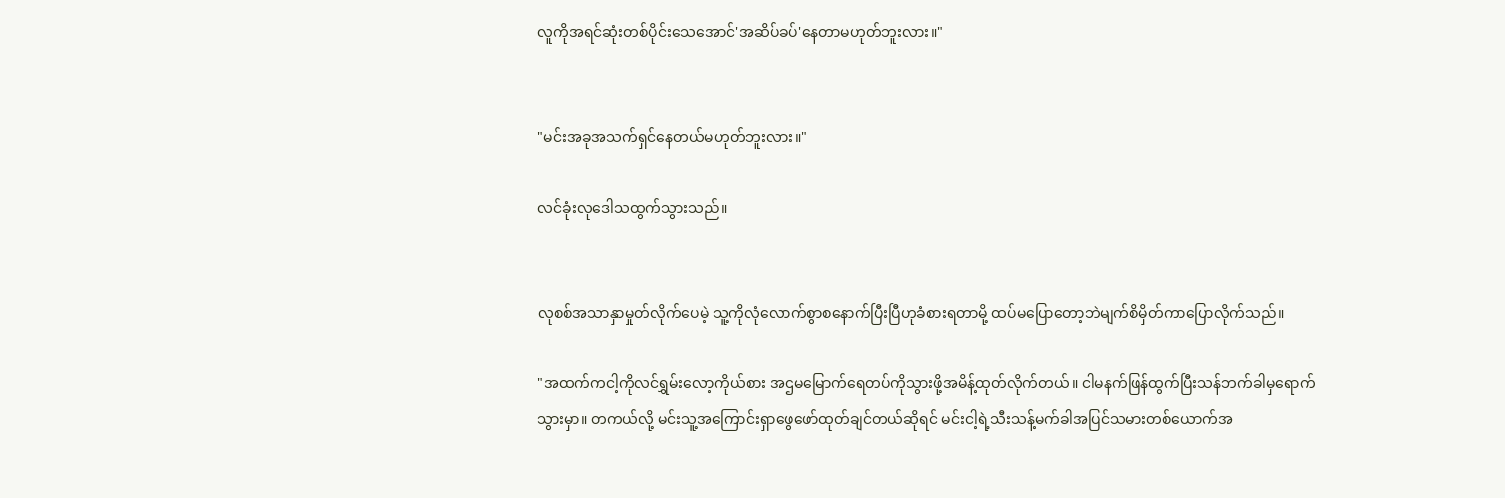လူကိုအရင်ဆုံးတစ်ပိုင်းသေအောင်'အဆိပ်ခပ်'နေတာမဟုတ်ဘူးလား။"


"မင်းအခုအသက်ရှင်နေတယ်မဟုတ်ဘူးလား။"

လင်ခုံးလုဒေါသထွက်သွားသည်။


လုစစ်အသာနှာမှုတ်လိုက်ပေမဲ့ သူ့ကိုလုံလောက်စွာစနောက်ပြီးပြီဟုခံစားရတာမို့ ထပ်မပြောတော့ဘဲမျက်စိမှိတ်ကာပြောလိုက်သည်။

"အထက်ကငါ့ကိုလင်ရွှမ်းလော့ကိုယ်စား အဌမမြောက်ရေတပ်ကိုသွားဖို့အမိန့်ထုတ်လိုက်တယ်။ ငါမနက်ဖြန်ထွက်ပြီးသန်ဘက်ခါမှရောက်သွားမှာ။ တကယ်လို့ မင်းသူ့အကြောင်းရှာဖွေဖော်ထုတ်ချင်တယ်ဆိုရင် မင်းငါ့ရဲ့သီးသန့်မက်ခါအပြင်သမားတစ်ယောက်အ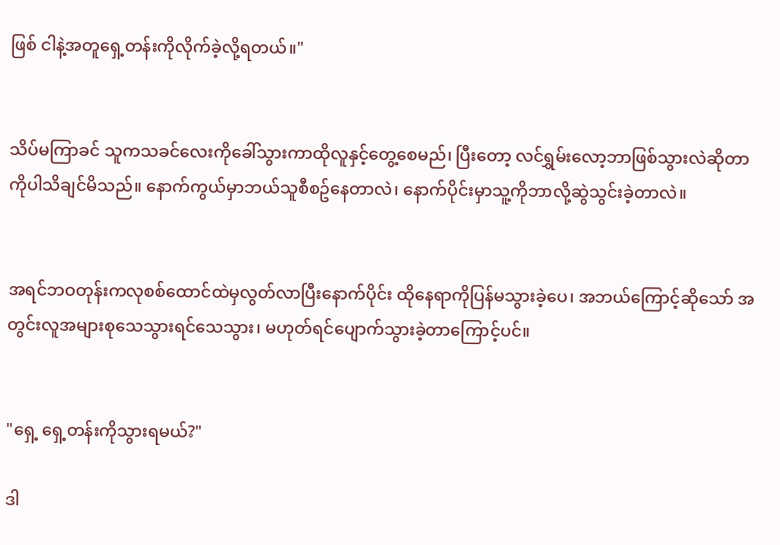ဖြစ် ငါနဲ့အတူရှေ့တန်းကိုလိုက်ခဲ့လို့ရတယ်။"


သိပ်မကြာခင် သူကသခင်လေးကိုခေါ်သွားကာထိုလူနှင့်တွေ့စေမည်၊ ပြီးတော့ လင်ရွှမ်းလော့ဘာဖြစ်သွားလဲဆိုတာကိုပါသိချင်မိသည်။ နောက်ကွယ်မှာဘယ်သူစီစဥ်နေတာလဲ၊ နောက်ပိုင်းမှာသူ့ကိုဘာလို့ဆွဲသွင်းခဲ့တာလဲ။


အရင်ဘဝတုန်းကလုစစ်ထောင်ထဲမှလွတ်လာပြီးနောက်ပိုင်း ထိုနေရာကိုပြန်မသွားခဲ့ပေ၊ အဘယ်ကြောင့်ဆိုသော် အတွင်းလူအများစုသေသွားရင်သေသွား၊ မဟုတ်ရင်ပျောက်သွားခဲ့တာကြောင့်ပင်။


"ရှေ့ ရှေ့တန်းကိုသွားရမယ်?"

ဒါ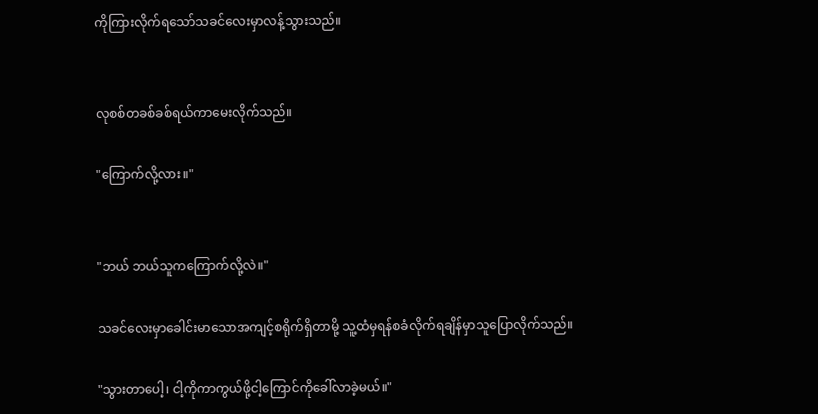ကိုကြားလိုက်ရသော်သခင်လေးမှာလန့်သွားသည်။


လုစစ်တခစ်ခစ်ရယ်ကာမေးလိုက်သည်။

"ကြောက်လို့လား။"


"ဘယ် ဘယ်သူကကြောက်လို့လဲ။"

သခင်လေးမှာခေါင်းမာသောအကျင့်စရိုက်ရှိတာမို့ သူ့ထံမှရန်စခံလိုက်ရချိန်မှာသူပြောလိုက်သည်။

"သွားတာပေါ့၊ ငါ့ကိုကာကွယ်ဖို့ငါ့ကြောင်ကိုခေါ်လာခဲ့မယ်။"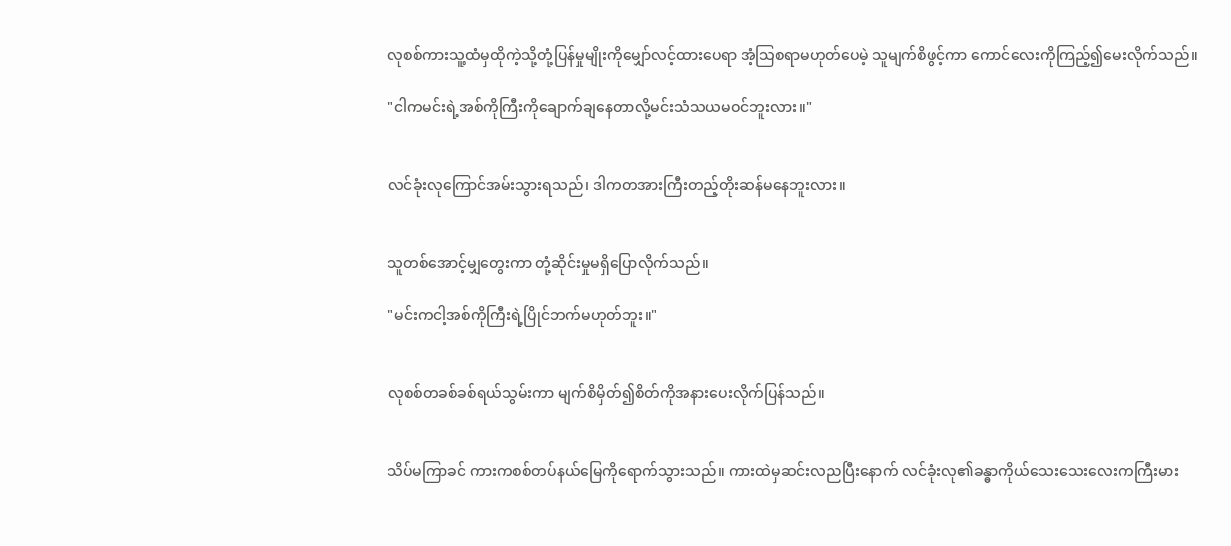လုစစ်ကားသူ့ထံမှထိုကဲ့သို့တုံ့ပြန်မှုမျိုးကိုမျှော်လင့်ထားပေရာ အံ့သြစရာမဟုတ်ပေမဲ့ သူမျက်စိဖွင့်ကာ ကောင်လေးကိုကြည့်၍မေးလိုက်သည်။

"ငါကမင်းရဲ့အစ်ကိုကြီးကိုချောက်ချနေတာလို့မင်းသံသယမဝင်ဘူးလား။"


လင်ခုံးလုကြောင်အမ်းသွားရသည်၊ ဒါကတအားကြီးတည့်တိုးဆန်မနေဘူးလား။


သူတစ်အောင့်မျှတွေးကာ တုံ့ဆိုင်းမှုမရှိပြောလိုက်သည်။

"မင်းကငါ့အစ်ကိုကြီးရဲ့ပြိုင်ဘက်မဟုတ်ဘူး။"


လုစစ်တခစ်ခစ်ရယ်သွမ်းကာ မျက်စိမှိတ်၍စိတ်ကိုအနားပေးလိုက်ပြန်သည်။


သိပ်မကြာခင် ကားကစစ်တပ်နယ်မြေကိုရောက်သွားသည်။ ကားထဲမှဆင်းလညပြီးနောက် လင်ခုံးလု၏ခန္ဓာကိုယ်သေးသေးလေးကကြီးမား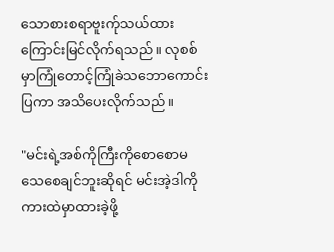သောစားစရာဗူးက်ုသယ်ထားကြောင်းမြင်လိုက်ရသည်။ လုစစ်မှာကြုံတောင့်ကြုံခဲသဘောကောင်းပြကာ အသိပေးလိုက်သည်။

"မင်းရဲ့အစ်ကိုကြီးကိုစောစောမသေစေချင်ဘူးဆိုရင် မင်းအဲ့ဒါကိုကားထဲမှာထားခဲ့ဖို့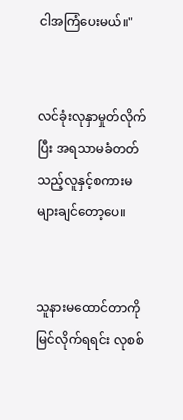ငါအကြံပေးမယ်။"


လင်ခုံးလုနှာမှုတ်လိုက်ပြီး အရသာမခံတတ်သည့်လူနှင့်စကားမများချင်တော့ပေ။


သူနားမထောင်တာကိုမြင်လိုက်ရရင်း လုစစ်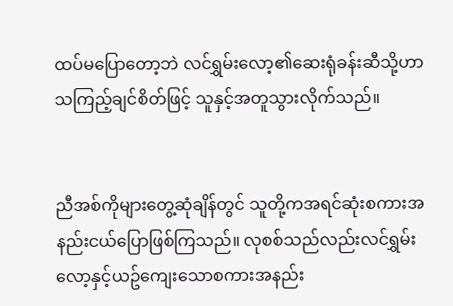ထပ်မပြောတော့ဘဲ လင်ရွှမ်းလော့၏ဆေးရုံခန်းဆီသို့ဟာသကြည့်ချင်စိတ်ဖြင့် သူနှင့်အတူသွားလိုက်သည်။


ညီအစ်ကိုများတွေ့ဆုံချိန်တွင် သူတို့ကအရင်ဆုံးစကားအနည်းငယ်ပြောဖြစ်ကြသည်။ လုစစ်သည်လည်းလင်ရွှမ်းလော့နှင့်ယဥ်ကျေးသောစကားအနည်း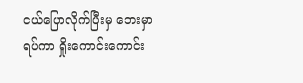ငယ်ပြောလိုက်ပြီးမှ ဘေးမှာရပ်ကာ ရှိုးကောင်းကောင်း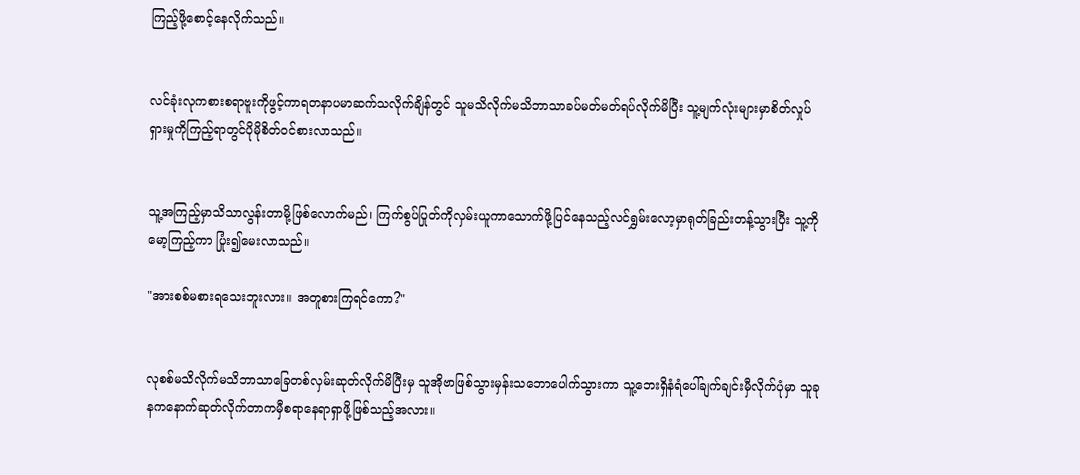ကြည့်ဖို့စောင့်နေလိုက်သည်။


လင်ခုံးလုကစားစရာဗူးကိုဖွင့်ကာရတနာပမာဆက်သလိုက်ချိန်တွင် သူမသိလိုက်မသိဘာသာခပ်မတ်မတ်ရပ်လိုက်မိပြီး သူ့မျက်လုံးများမှာစိတ်လှုပ်ရှားမှုကိုကြည့်ရာတွင်ပိုမိုစိတ်ဝင်စားလာသည်။


သူ့အကြည့်မှာသိသာလွန်းတာမို့ဖြစ်လောက်မည်၊ ကြက်စွပ်ပြုတ်ကိုလှမ်းယူကာသောက်ဖို့ပြင်နေသည့်လင်ရွှမ်းလော့မှာရုတ်ခြည်းတန့်သွားပြီး သူ့ကိုမော့ကြည့်ကာ ပြုံး၍မေးလာသည်။

"အားစစ်မစားရသေးဘူးလား။ အတူစားကြရင်ကော?"


လုစစ်မသိလိုက်မသိဘာသာခြေတစ်လှမ်းဆုတ်လိုက်မိပြီးမှ သူအိုဗာဖြစ်သွားမှန်းသဘောပေါက်သွားကာ သူ့ဘေးရှိနံရံပေါ်ချက်ချင်းမှီလိုက်ပုံမှာ သူခုနကနောက်ဆုတ်လိုက်တာကမှီစရာနေရာရှာဖို့ဖြစ်သည့်အလား။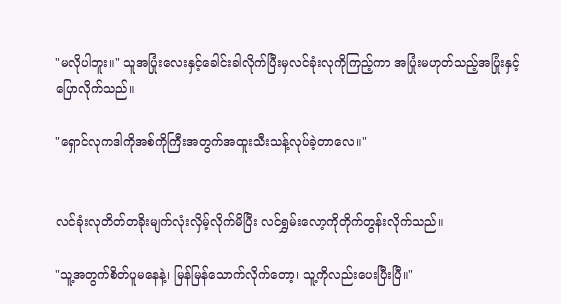"မလိုပါဘူး။" သူအပြုံးလေးနှင့်ခေါင်းခါလိုက်ပြီးမှလင်ခုံးလုကိုကြည့်ကာ အပြုံးမဟုတ်သည့်အပြုံးနှင့်ပြောလိုက်သည်။

"ရှောင်လုကဒါကိုအစ်ကိုကြီးအတွက်အထူးသီးသန့်လုပ်ခဲ့တာလေ။"


လင်ခုံးလုတိတ်တခိုးမျက်လုံးလှိမ့်လိုက်မိပြီး လင်ရွှမ်းလော့ကိုတိုက်တွန်းလိုက်သည်။

"သူ့အတွက်စိတ်ပူမနေနဲ့၊ မြန်မြန်သောက်လိုက်တော့၊ သူ့ကိုလည်းပေးပြီးပြီ။"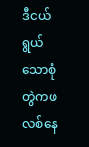ဒီငယ်ရွယ်သောစုံတွဲကဖလစ်နေ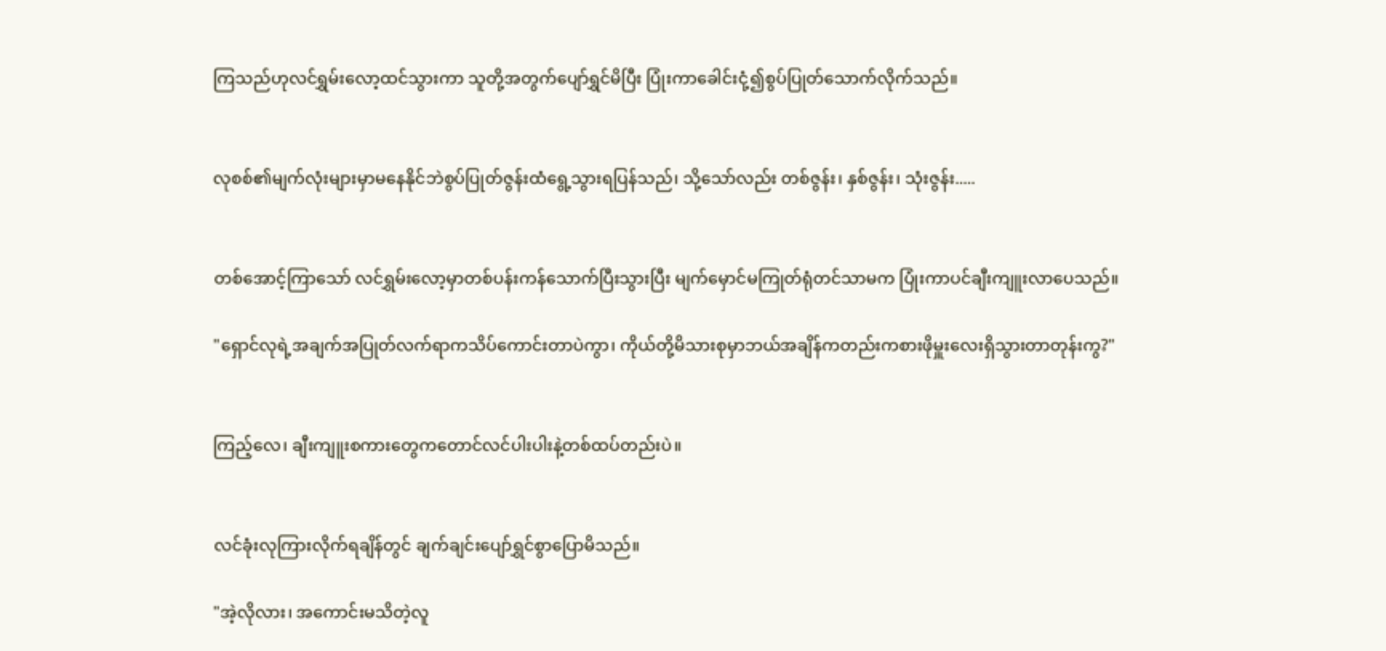ကြသည်ဟုလင်ရွှမ်းလော့ထင်သွားကာ သူတို့အတွက်ပျော်ရွှင်မိပြီး ပြုံးကာခေါင်းငုံ့၍စွပ်ပြုတ်သောက်လိုက်သည်။


လုစစ်၏မျက်လုံးများမှာမနေနိုင်ဘဲစွပ်ပြုတ်ဇွန်းထံရွေ့သွားရပြန်သည်၊ သို့သော်လည်း တစ်ဇွန်း၊ နှစ်ဇွန်း၊ သုံးဇွန်း.....


တစ်အောင့်ကြာသော် လင်ရွှမ်းလော့မှာတစ်ပန်းကန်သောက်ပြီးသွားပြီး မျက်မှောင်မကြုတ်ရုံတင်သာမက ပြုံးကာပင်ချီးကျူးလာပေသည်။

"ရှောင်လုရဲ့အချက်အပြုတ်လက်ရာကသိပ်ကောင်းတာပဲကွာ၊ ကိုယ်တို့မိသားစုမှာဘယ်အချိန်ကတည်းကစားဖိုမှူးလေးရှိသွားတာတုန်းကွ?"


ကြည့်လေ၊ ချီးကျူးစကားတွေကတောင်လင်ပါးပါးနဲ့တစ်ထပ်တည်းပဲ။


လင်ခုံးလုကြားလိုက်ရချိန်တွင် ချက်ချင်းပျော်ရွှင်စွာပြောမိသည်။

"အဲ့လိုလား၊ အကောင်းမသိတဲ့လူ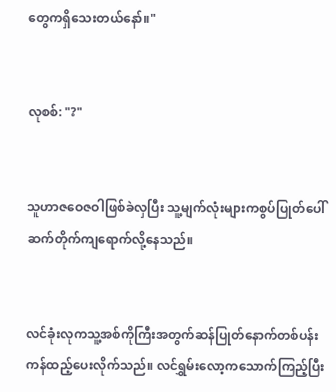တွေကရှိသေးတယ်နော်။"


လုစစ်: "?"


သူဟာဇဝေဇဝါဖြစ်ခဲလှပြီး သူ့မျက်လုံးများကစွပ်ပြုတ်ပေါ်ဆက်တိုက်ကျရောက်လို့နေသည်။


လင်ခုံးလုကသူ့အစ်ကိုကြီးအတွက်ဆန်ပြုတ်နောက်တစ်ပန်းကန်ထည့်ပေးလိုက်သည်။ လင်ရွှမ်းလော့ကသောက်ကြည့်ပြီး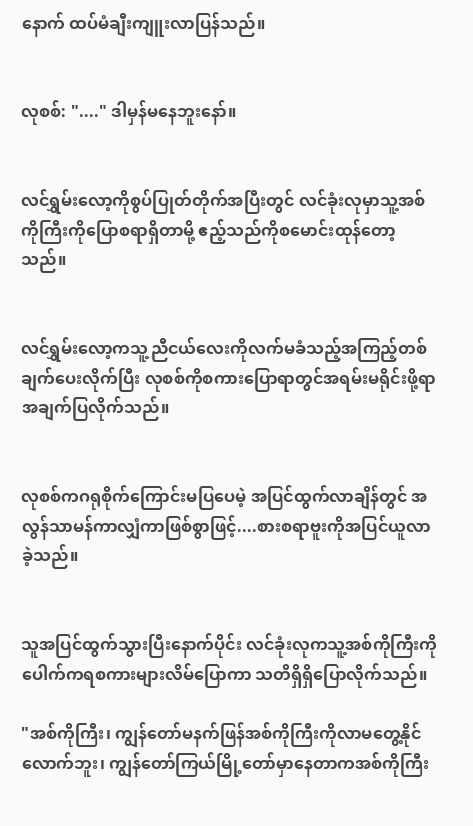နောက် ထပ်မံချီးကျူးလာပြန်သည်။


လုစစ်: "...." ဒါမှန်မနေဘူးနော်။


လင်ရွှမ်းလော့ကိုစွပ်ပြုတ်တိုက်အပြီးတွင် လင်ခုံးလုမှာသူ့အစ်ကိုကြီးကိုပြောစရာရှိတာမို့ ဧည့်သည်ကိုစမောင်းထုန်တော့သည်။


လင်ရွှမ်းလော့ကသူ့ညီငယ်လေးကိုလက်မခံသည့်အကြည့်တစ်ချက်ပေးလိုက်ပြီး လုစစ်ကိုစကားပြောရာတွင်အရမ်းမရိုင်းဖို့ရာအချက်ပြလိုက်သည်။


လုစစ်ကဂရုစိုက်ကြောင်းမပြပေမဲ့ အပြင်ထွက်လာချိန်တွင် အလွန်သာမန်ကာလျှံကာဖြစ်စွာဖြင့်....စားစရာဗူးကိုအပြင်ယူလာခဲ့သည်။


သူအပြင်ထွက်သွားပြီးနောက်ပိုင်း လင်ခုံးလုကသူ့အစ်ကိုကြီးကိုပေါက်ကရစကားများလိမ်ပြောကာ သတိရှိရှိပြောလိုက်သည်။

"အစ်ကိုကြီး၊ ကျွန်တော်မနက်ဖြန်အစ်ကိုကြီးကိုလာမတွေ့နိုင်လောက်ဘူး၊ ကျွန်တော်ကြယ်မြို့တော်မှာနေတာကအစ်ကိုကြီး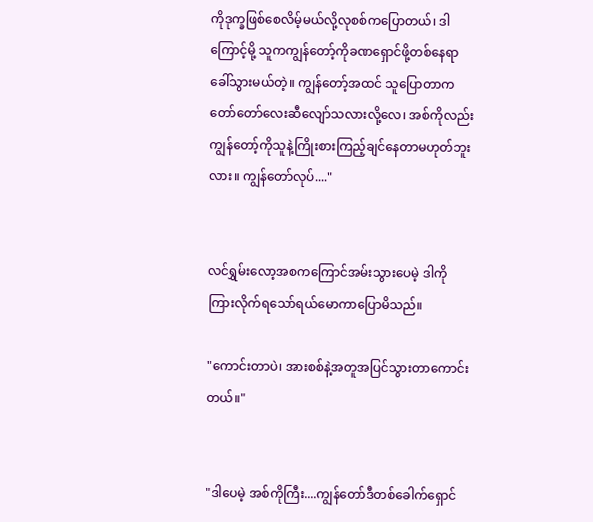ကိုဒုက္ခဖြစ်စေလိမ့်မယ်လို့လုစစ်ကပြောတယ်၊ ဒါကြောင့်မို့ သူကကျွန်တော့်ကိုခဏရှောင်ဖို့တစ်နေရာခေါ်သွားမယ်တဲ့။ ကျွန်တော့်အထင် သူပြောတာကတော်တော်လေးဆီလျော်သလားလို့လေ၊ အစ်ကိုလည်းကျွန်တော့်ကိုသူနဲ့ကြိုးစားကြည့်ချင်နေတာမဟုတ်ဘူးလား။ ကျွန်တော်လုပ်...."


လင်ရွှမ်းလော့အစကကြောင်အမ်းသွားပေမဲ့ ဒါကိုကြားလိုက်ရသော်ရယ်မောကာပြောမိသည်။

"ကောင်းတာပဲ၊ အားစစ်နဲ့အတူအပြင်သွားတာကောင်းတယ်။"


"ဒါပေမဲ့ အစ်ကိုကြီး....ကျွန်တော်ဒီတစ်ခေါက်ရှောင်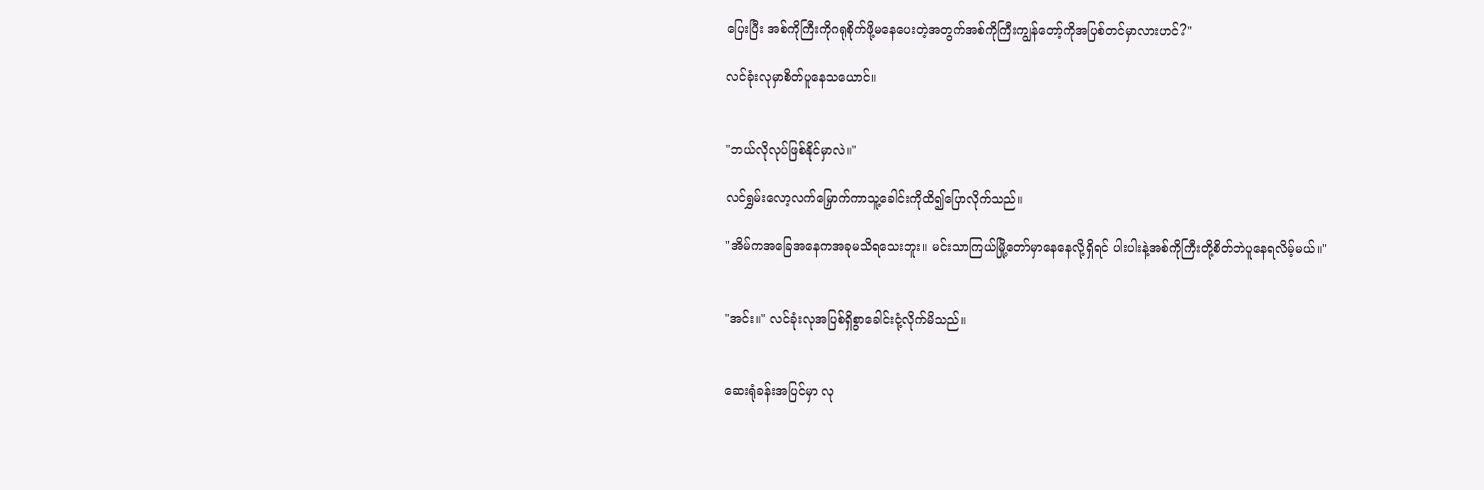ပြေးပြီး အစ်ကိုကြီးကိုဂရုစိုက်ဖို့မနေပေးတဲ့အတွက်အစ်ကိုကြီးကျွန်တော့်ကိုအပြစ်တင်မှာလားဟင်?"

လင်ခုံးလုမှာစိတ်ပူနေသယောင်။


"ဘယ်လိုလုပ်ဖြစ်နိုင်မှာလဲ။"

လင်ရွှမ်းလော့လက်မြှောက်ကာသူ့ခေါင်းကိုထိ၍ပြောလိုက်သည်။

"အိမ်ကအခြေအနေကအခုမသိရသေးဘူး။ မင်းသာကြယ်မြို့တော်မှာနေနေလို့ရှိရင် ပါးပါးနဲ့အစ်ကိုကြီးတို့စိတ်ဘဲပူနေရလိမ့်မယ်။"


"အင်း။" လင်ခုံးလုအပြစ်ရှိစွာခေါင်းငုံ့လိုက်မိသည်။


ဆေးရုံခန်းအပြင်မှာ လု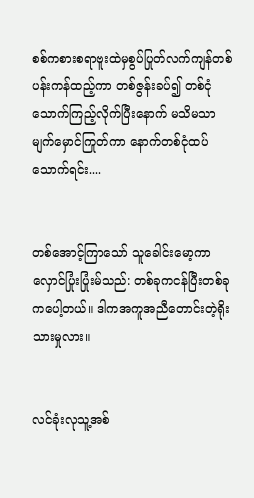စစ်ကစားစရာဗူးထဲမှစွပ်ပြုတ်လက်ကျန်တစ်ပန်းကန်ထည့်ကာ တစ်ဇွန်းခပ်၍ တစ်ငုံသောက်ကြည့်လိုက်ပြီးနောက် မသိမသာမျက်မှောင်ကြုတ်ကာ နောက်တစ်ငုံထပ်သောက်ရင်း....


တစ်အောင့်ကြာသော် သူခေါင်းမော့ကာလှောင်ပြုံးပြုံးမ်သည်: တစ်ခုကငန်ပြီးတစ်ခုကပေါ့တယ်။ ဒါကအကူအညီတောင်းတဲ့ရိုးသားမှုလား။


လင်ခုံးလုသူ့အစ်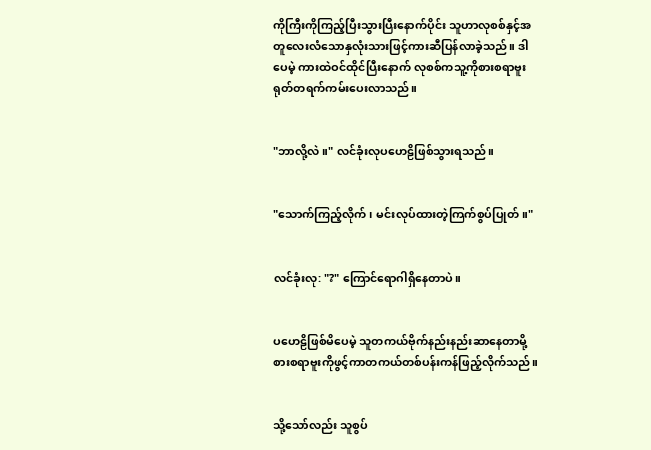ကိုကြီးကိုကြည့်ပြီးသွားပြီးနောက်ပိုင်း သူဟာလုစစ်နှင့်အတူလေးလံသောနှလုံးသားဖြင့်ကားဆီပြန်လာခဲ့သည်။ ဒါပေမဲ့ ကားထဲဝင်ထိုင်ပြီးနောက် လုစစ်ကသူ့ကိုစားစရာဗူးရုတ်တရက်ကမ်းပေးလာသည်။


"ဘာလို့လဲ။" လင်ခုံးလုပဟေဠိဖြစ်သွားရသည်။


"သောက်ကြည့်လိုက်၊ မင်းလုပ်ထားတဲ့ကြက်စွပ်ပြုတ်။"


လင်ခုံးလု: "?" ကြောင်ရောဂါရှိနေတာပဲ။


ပဟေဠိဖြစ်မိပေမဲ့ သူတကယ်ဗိုက်နည်းနည်းဆာနေတာမို့ စားစရာဗူးကိုဖွင့်ကာတကယ်တစ်ပန်းကန်ဖြည့်လိုက်သည်။


သို့သော်လည်း သူစွပ်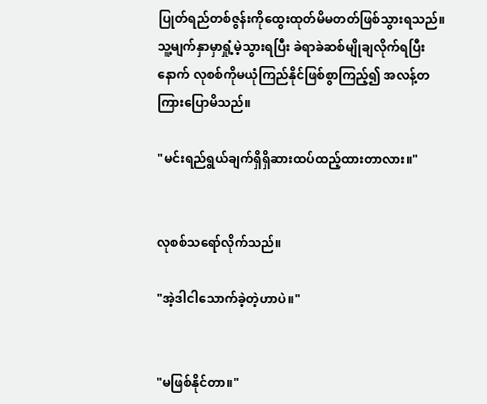ပြုတ်ရည်တစ်ဇွန်းကိုထွေးထုတ်မိမတတ်ဖြစ်သွားရသည်။ သူ့မျက်နှာမှာရှုံ့မဲ့သွားရပြီး ခဲရာခဲဆစ်မျိုချလိုက်ရပြီးနောက် လုစစ်ကိုမယုံကြည်နိုင်ဖြစ်စွာကြည့်၍ အလန့်တကြားပြောမိသည်။

"မင်းရည်ရွယ်ချက်ရှိရှိဆားထပ်ထည့်ထားတာလား။"


လုစစ်သရော်လိုက်သည်။

"အဲ့ဒါငါသောက်ခဲ့တဲ့ဟာပဲ။"


"မဖြစ်နိုင်တာ။"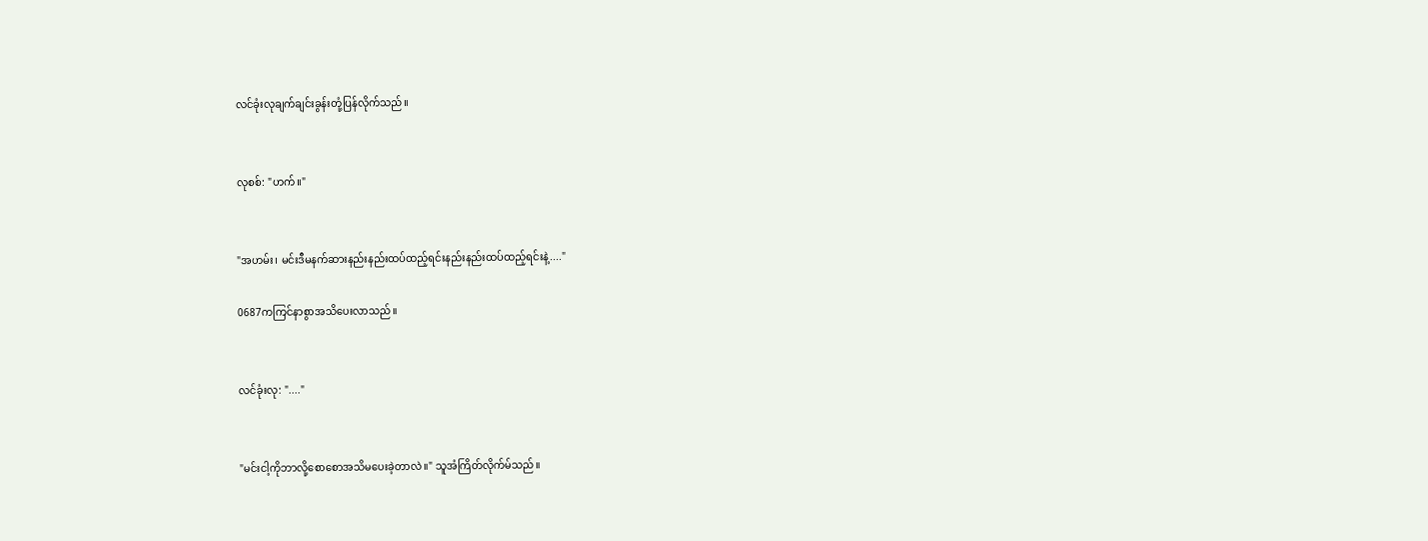လင်ခုံးလုချက်ချင်းခွန်းတုံ့ပြန်လိုက်သည်။


လုစစ်: "ဟက်။"


"အဟမ်း၊ မင်းဒီမနက်ဆားနည်းနည်းထပ်ထည့်ရင်းနည်းနည်းထပ်ထည့်ရင်းနဲ့...."

0687ကကြင်နာစွာအသိပေးလာသည်။


လင်ခုံးလု: "...."


"မင်းငါ့ကိုဘာလို့စောစောအသိမပေးခဲ့တာလဲ။" သူအံကြိတ်လိုက်မ်သည်။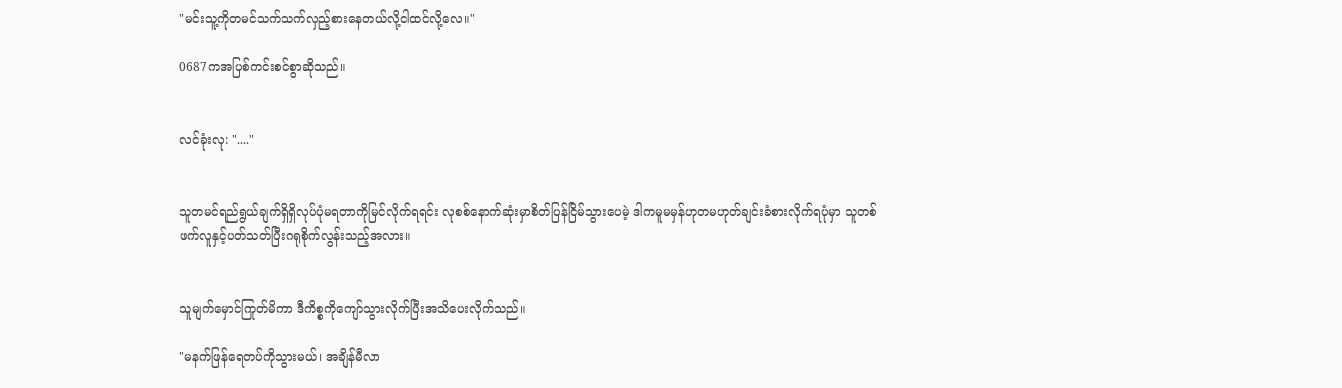"မင်းသူ့ကိုတမင်သက်သက်လှည့်စားနေတယ်လို့ငါထင်လို့လေ။"

0687ကအပြစ်ကင်းစင်စွာဆိုသည်။


လင်ခုံးလု: "...."


သူတမင်ရည်ရွယ်ချက်ရှိရှိလုပ်ပုံမရတာကိုမြင်လိုက်ရရင်း လုစစ်နောက်ဆုံးမှာစိတ်ပြန်ငြိမ်သွားပေမဲ့ ဒါကမူမမှန်ဟုတမဟုတ်ချင်းခံစားလိုက်ရပုံမှာ သူတစ်ဖက်လူနှင့်ပတ်သတ်ပြီးဂရုစိုက်လွန်းသည့်အလား။


သူမျက်မှောင်ကြုတ်မိကာ ဒီကိစ္စကိုကျော်သွားလိုက်ပြီးအသိပေးလိုက်သည်။

"မနက်ဖြန်ရေတပ်ကိုသွားမယ်၊ အချိန်မီလာ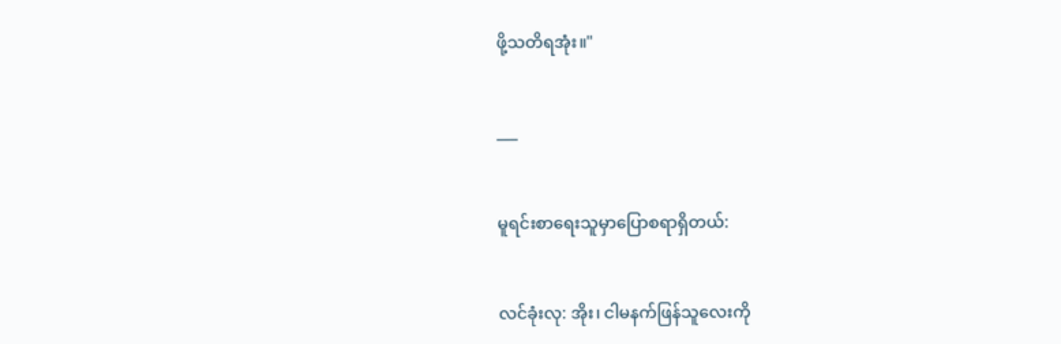ဖို့သတိရအုံး။"


___


မူရင်းစာရေးသူမှာပြောစရာရှိတယ်:


လင်ခုံးလု: အိုး၊ ငါမနက်ဖြန်သူလေးကို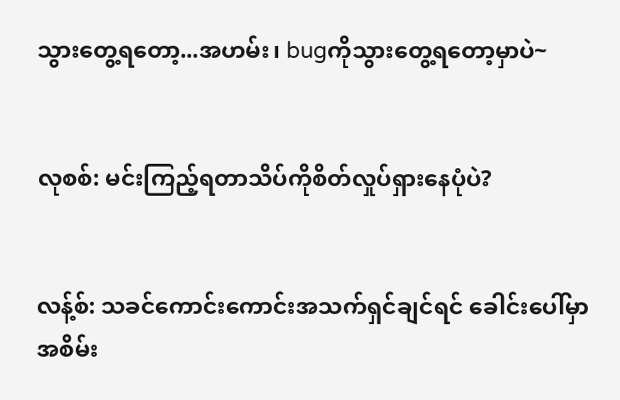သွားတွေ့ရတော့...အဟမ်း၊ bugကိုသွားတွေ့ရတော့မှာပဲ~


လုစစ်: မင်းကြည့်ရတာသိပ်ကိုစိတ်လှုပ်ရှားနေပုံပဲ?


လန့်စ်: သခင်ကောင်းကောင်းအသက်ရှင်ချင်ရင် ခေါင်းပေါ်မှာအစိမ်း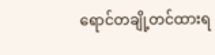ရောင်တချို့တင်ထားရ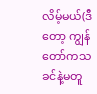လိမ့်မယ်(ဒီတော့ ကျွန်တော်ကသခင်နဲ့မတူ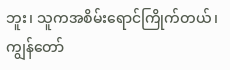ဘူး၊ သူကအစိမ်းရောင်ကြိုက်တယ်၊ ကျွန်တော်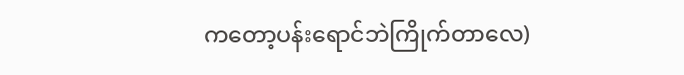ကတော့ပန်းရောင်ဘဲကြိုက်တာလေ)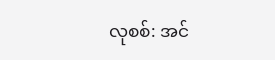လုစစ်: အင်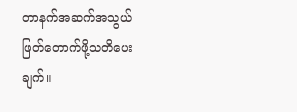တာနက်အဆက်အသွယ်ဖြတ်တောက်ဖို့သတိပေးချက်။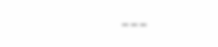___